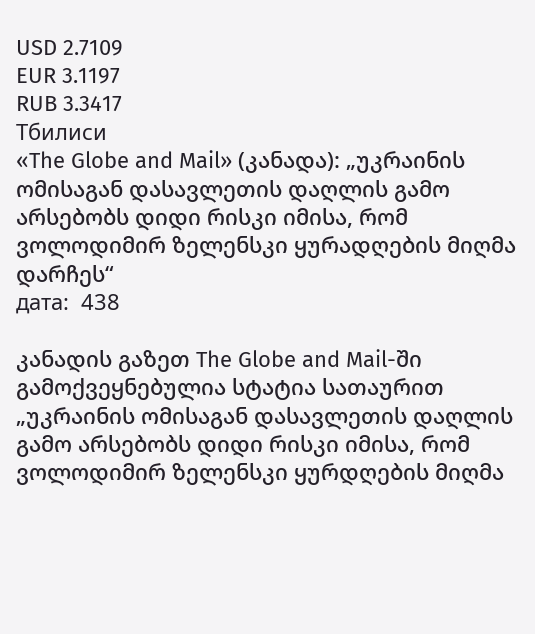USD 2.7109
EUR 3.1197
RUB 3.3417
Тбилиси
«The Globe and Mail» (კანადა): „უკრაინის ომისაგან დასავლეთის დაღლის გამო არსებობს დიდი რისკი იმისა, რომ ვოლოდიმირ ზელენსკი ყურადღების მიღმა დარჩეს“
дата:  438

კანადის გაზეთ The Globe and Mail-ში გამოქვეყნებულია სტატია სათაურით „უკრაინის ომისაგან დასავლეთის დაღლის გამო არსებობს დიდი რისკი იმისა, რომ ვოლოდიმირ ზელენსკი ყურდღების მიღმა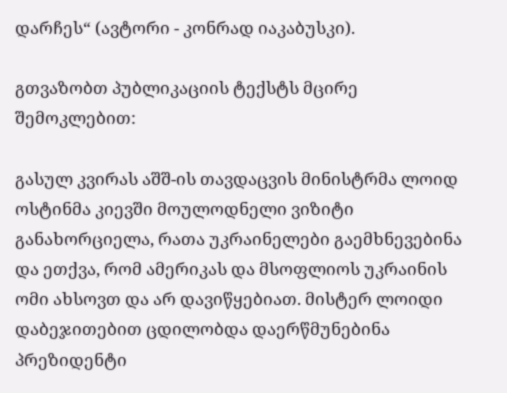დარჩეს“ (ავტორი - კონრად იაკაბუსკი).

გთვაზობთ პუბლიკაციის ტექსტს მცირე შემოკლებით:

გასულ კვირას აშშ-ის თავდაცვის მინისტრმა ლოიდ ოსტინმა კიევში მოულოდნელი ვიზიტი განახორციელა, რათა უკრაინელები გაემხნევებინა და ეთქვა, რომ ამერიკას და მსოფლიოს უკრაინის ომი ახსოვთ და არ დავიწყებიათ. მისტერ ლოიდი დაბეჯითებით ცდილობდა დაერწმუნებინა პრეზიდენტი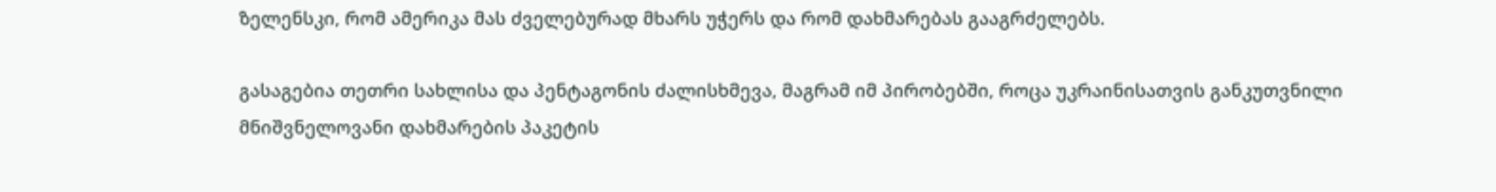ზელენსკი, რომ ამერიკა მას ძველებურად მხარს უჭერს და რომ დახმარებას გააგრძელებს.

გასაგებია თეთრი სახლისა და პენტაგონის ძალისხმევა, მაგრამ იმ პირობებში, როცა უკრაინისათვის განკუთვნილი მნიშვნელოვანი დახმარების პაკეტის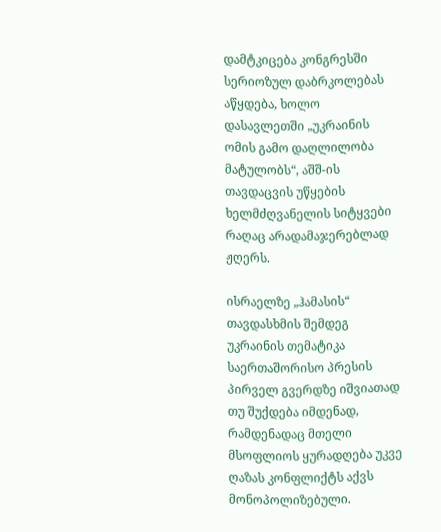დამტკიცება კონგრესში სერიოზულ დაბრკოლებას აწყდება, ხოლო დასავლეთში „უკრაინის ომის გამო დაღლილობა მატულობს“, აშშ-ის თავდაცვის უწყების ხელმძღვანელის სიტყვები რაღაც არადამაჯერებლად ჟღერს.

ისრაელზე „ჰამასის“ თავდასხმის შემდეგ უკრაინის თემატიკა საერთაშორისო პრესის პირველ გვერდზე იშვიათად თუ შუქდება იმდენად, რამდენადაც მთელი მსოფლიოს ყურადღება უკვე ღაზას კონფლიქტს აქვს მონოპოლიზებული.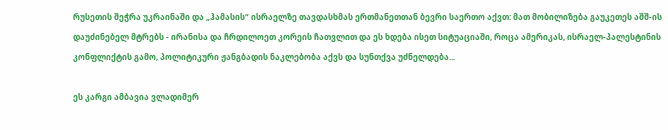რუსეთის შეჭრა უკრაინაში და „ჰამასის“ ისრაელზე თავდასხმას ერთმანეთთან ბევრი საერთო აქვთ: მათ მობილიზება გაუკეთეს აშშ-ის დაუძინებელ მტრებს - ირანისა და ჩრდილოეთ კორეის ჩათვლით და ეს ხდება ისეთ სიტუაციაში, როცა ამერიკას, ისრაელ-პალესტინის კონფლიქტის გამო, პოლიტიკური ჟანგბადის ნაკლებობა აქვს და სუნთქვა უძნელდება...

ეს კარგი ამბავია ვლადიმერ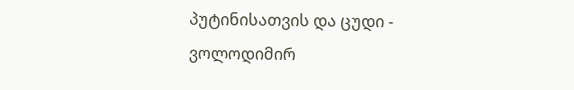პუტინისათვის და ცუდი - ვოლოდიმირ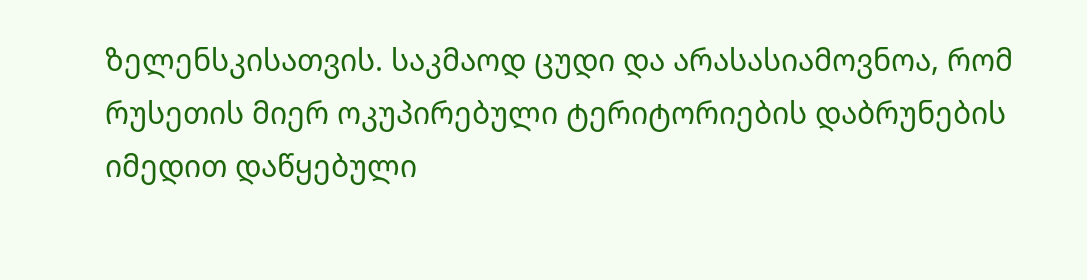ზელენსკისათვის. საკმაოდ ცუდი და არასასიამოვნოა, რომ რუსეთის მიერ ოკუპირებული ტერიტორიების დაბრუნების იმედით დაწყებული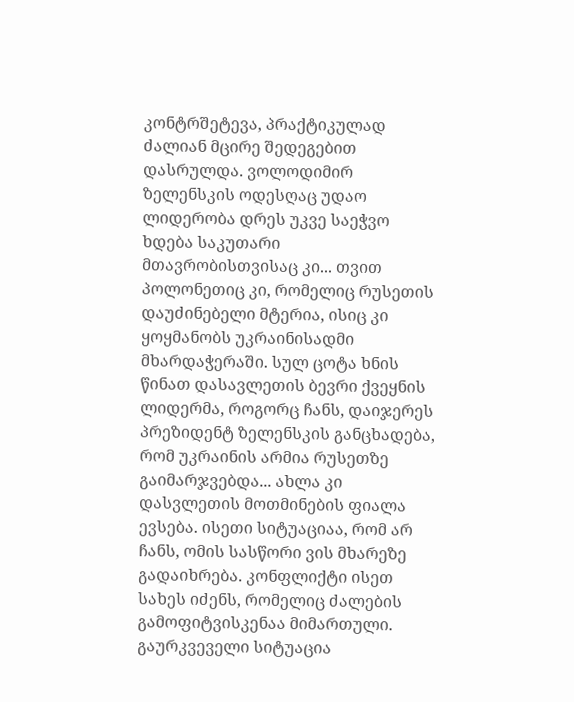კონტრშეტევა, პრაქტიკულად ძალიან მცირე შედეგებით დასრულდა. ვოლოდიმირ ზელენსკის ოდესღაც უდაო ლიდერობა დრეს უკვე საეჭვო ხდება საკუთარი მთავრობისთვისაც კი... თვით პოლონეთიც კი, რომელიც რუსეთის დაუძინებელი მტერია, ისიც კი ყოყმანობს უკრაინისადმი მხარდაჭერაში. სულ ცოტა ხნის წინათ დასავლეთის ბევრი ქვეყნის ლიდერმა, როგორც ჩანს, დაიჯერეს პრეზიდენტ ზელენსკის განცხადება, რომ უკრაინის არმია რუსეთზე გაიმარჯვებდა... ახლა კი დასვლეთის მოთმინების ფიალა ევსება. ისეთი სიტუაციაა, რომ არ ჩანს, ომის სასწორი ვის მხარეზე გადაიხრება. კონფლიქტი ისეთ სახეს იძენს, რომელიც ძალების გამოფიტვისკენაა მიმართული. გაურკვეველი სიტუაცია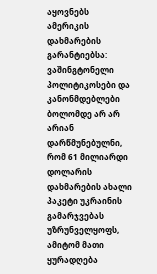აყოვნებს ამერიკის დახმარების გარანტიებსა: ვაშინგტონელი პოლიტიკოსები და კანონმდებლები ბოლომდე არ არ არიან დარწმუნებულნი, რომ 61 მილიარდი დოლარის დახმარების ახალი პაკეტი უკრაინის გამარჯვებას უზრუნველყოფს, ამიტომ მათი ყურადღება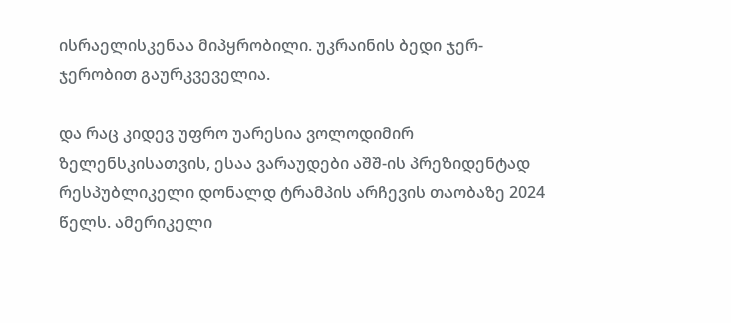ისრაელისკენაა მიპყრობილი. უკრაინის ბედი ჯერ-ჯერობით გაურკვეველია.

და რაც კიდევ უფრო უარესია ვოლოდიმირ ზელენსკისათვის, ესაა ვარაუდები აშშ-ის პრეზიდენტად რესპუბლიკელი დონალდ ტრამპის არჩევის თაობაზე 2024 წელს. ამერიკელი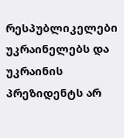რესპუბლიკელები უკრაინელებს და უკრაინის პრეზიდენტს არ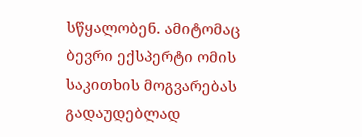სწყალობენ. ამიტომაც ბევრი ექსპერტი ომის საკითხის მოგვარებას გადაუდებლად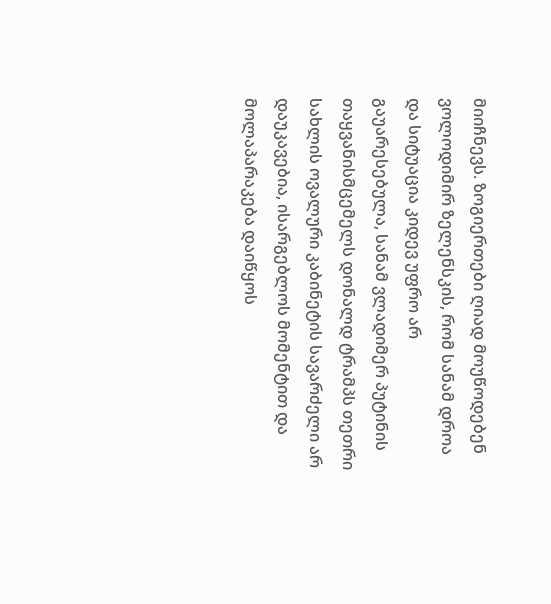მიიჩნევს. ზოგიერთები ღიად მოუწოდებენ ვოლოდიმირ ზელენსკის, რომ სანამ დროა და სიტუაცია კიდევ უფრო არ გაუარესებულა, სანამ ვლადიმერ პუტინის თაყვანისმცემელს დონალდ ტრამპს თეთრი სახლის ოვალური კაბინეტის სავარძელი არ დაუკავებია, ისარგებლოს მომენტით და მოლაპარაკება დაიწყოს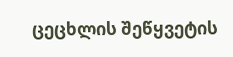ცეცხლის შეწყვეტის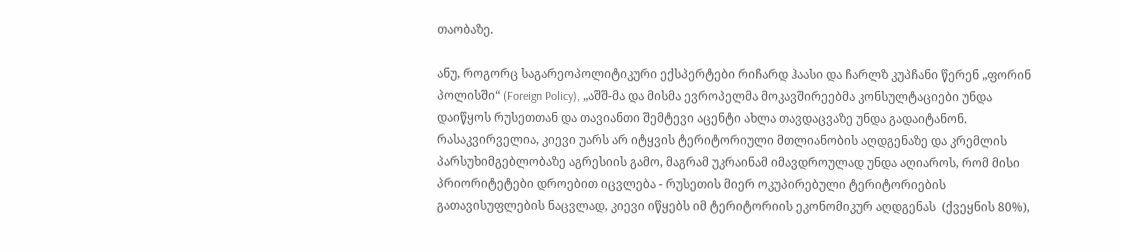თაობაზე.

ანუ, როგორც საგარეოპოლიტიკური ექსპერტები რიჩარდ ჰაასი და ჩარლზ კუპჩანი წერენ „ფორინ პოლისში“ (Foreign Policy), „აშშ-მა და მისმა ევროპელმა მოკავშირეებმა კონსულტაციები უნდა დაიწყოს რუსეთთან და თავიანთი შემტევი აცენტი ახლა თავდაცვაზე უნდა გადაიტანონ. რასაკვირველია, კიევი უარს არ იტყვის ტერიტორიული მთლიანობის აღდგენაზე და კრემლის პარსუხიმგებლობაზე აგრესიის გამო, მაგრამ უკრაინამ იმავდროულად უნდა აღიაროს, რომ მისი პრიორიტეტები დროებით იცვლება - რუსეთის მიერ ოკუპირებული ტერიტორიების გათავისუფლების ნაცვლად, კიევი იწყებს იმ ტერიტორიის ეკონომიკურ აღდგენას  (ქვეყნის 80%),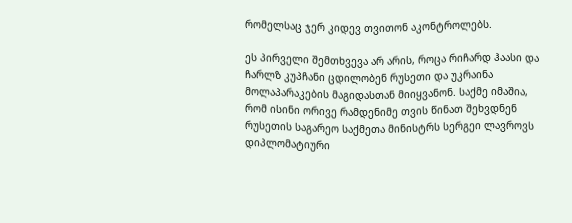რომელსაც ჯერ კიდევ თვითონ აკონტროლებს.

ეს პირველი შემთხვევა არ არის, როცა რიჩარდ ჰაასი და ჩარლზ კუპჩანი ცდილობენ რუსეთი და უკრაინა მოლაპარაკების მაგიდასთან მიიყვანონ. საქმე იმაშია, რომ ისინი ორივე რამდენიმე თვის წინათ შეხვდნენ რუსეთის საგარეო საქმეთა მინისტრს სერგეი ლავროვს დიპლომატიური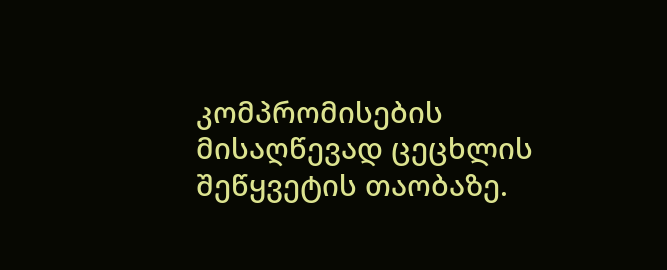კომპრომისების მისაღწევად ცეცხლის შეწყვეტის თაობაზე.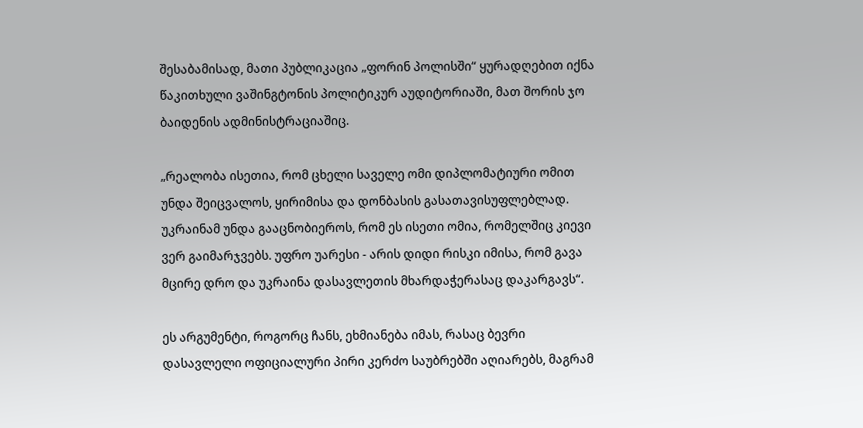შესაბამისად, მათი პუბლიკაცია „ფორინ პოლისში“ ყურადღებით იქნა წაკითხული ვაშინგტონის პოლიტიკურ აუდიტორიაში, მათ შორის ჯო ბაიდენის ადმინისტრაციაშიც.

„რეალობა ისეთია, რომ ცხელი საველე ომი დიპლომატიური ომით უნდა შეიცვალოს, ყირიმისა და დონბასის გასათავისუფლებლად. უკრაინამ უნდა გააცნობიეროს, რომ ეს ისეთი ომია, რომელშიც კიევი ვერ გაიმარჯვებს. უფრო უარესი - არის დიდი რისკი იმისა, რომ გავა მცირე დრო და უკრაინა დასავლეთის მხარდაჭერასაც დაკარგავს“.

ეს არგუმენტი, როგორც ჩანს, ეხმიანება იმას, რასაც ბევრი დასავლელი ოფიციალური პირი კერძო საუბრებში აღიარებს, მაგრამ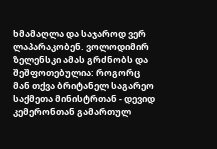ხმამაღლა და საჯაროდ ვერ ლაპარაკობენ. ვოლოდიმირ ზელენსკი ამას გრძნობს და შეშფოთებულია: როგორც მან თქვა ბრიტანელ საგარეო საქმეთა მინისტრთან - დევიდ კემერონთან გამართულ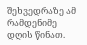შეხვედრაზე ამ რამდენიმე დღის წინათ.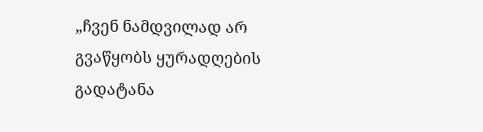„ჩვენ ნამდვილად არ გვაწყობს ყურადღების გადატანა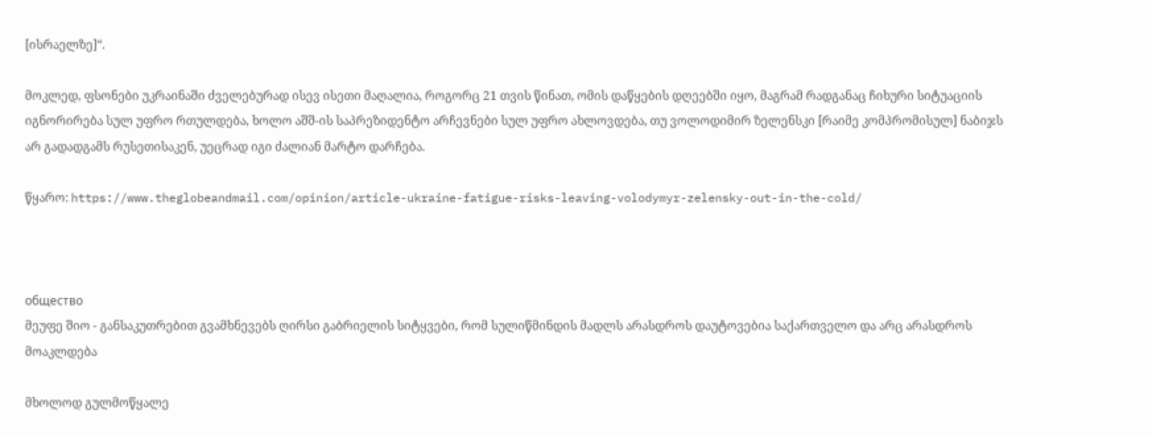[ისრაელზე]“.

მოკლედ, ფსონები უკრაინაში ძველებურად ისევ ისეთი მაღალია, როგორც 21 თვის წინათ, ომის დაწყების დღეებში იყო, მაგრამ რადგანაც ჩიხური სიტუაციის იგნორირება სულ უფრო რთულდება, ხოლო აშშ-ის საპრეზიდენტო არჩევნები სულ უფრო ახლოვდება, თუ ვოლოდიმირ ზელენსკი [რაიმე კომპრომისულ] ნაბიჯს არ გადადგამს რუსეთისაკენ, უეცრად იგი ძალიან მარტო დარჩება.

წყარო: https://www.theglobeandmail.com/opinion/article-ukraine-fatigue-risks-leaving-volodymyr-zelensky-out-in-the-cold/



общество
მეუფე შიო - განსაკუთრებით გვამხნევებს ღირსი გაბრიელის სიტყვები, რომ სულიწმინდის მადლს არასდროს დაუტოვებია საქართველო და არც არასდროს მოაკლდება

მხოლოდ გულმოწყალე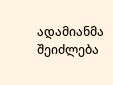ადამიანმა შეიძლება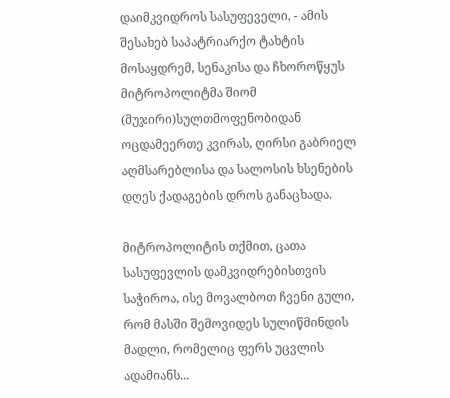დაიმკვიდროს სასუფეველი, - ამის შესახებ საპატრიარქო ტახტის მოსაყდრემ, სენაკისა და ჩხოროწყუს მიტროპოლიტმა შიომ (მუჯირი)სულთმოფენობიდან ოცდამეერთე კვირას, ღირსი გაბრიელ აღმსარებლისა და სალოსის ხსენების დღეს ქადაგების დროს განაცხადა.

მიტროპოლიტის თქმით, ცათა სასუფევლის დამკვიდრებისთვის საჭიროა, ისე მოვალბოთ ჩვენი გული, რომ მასში შემოვიდეს სულიწმინდის მადლი, რომელიც ფერს უცვლის ადამიანს...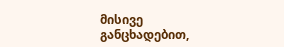მისივე განცხადებით,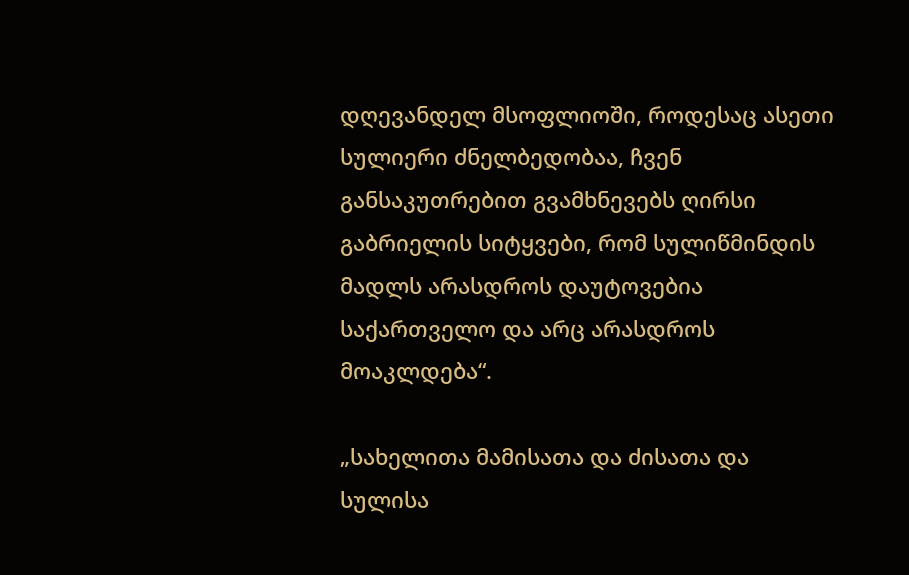დღევანდელ მსოფლიოში, როდესაც ასეთი სულიერი ძნელბედობაა, ჩვენ განსაკუთრებით გვამხნევებს ღირსი გაბრიელის სიტყვები, რომ სულიწმინდის მადლს არასდროს დაუტოვებია საქართველო და არც არასდროს მოაკლდება“.

„სახელითა მამისათა და ძისათა და სულისა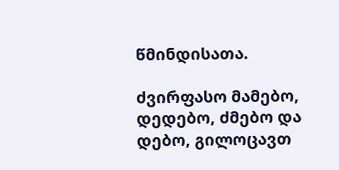წმინდისათა.

ძვირფასო მამებო, დედებო, ძმებო და დებო, გილოცავთ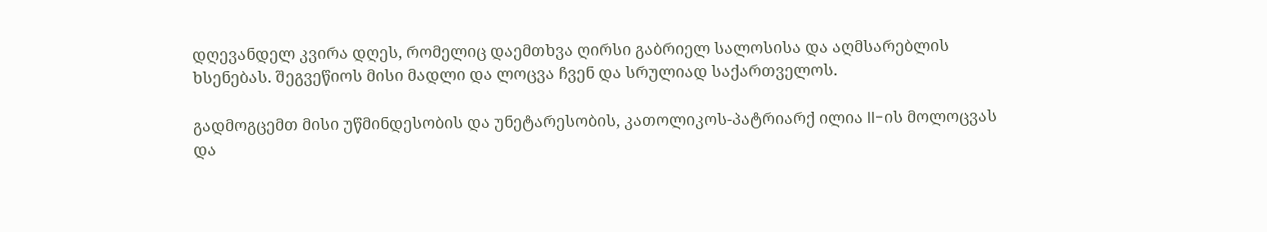დღევანდელ კვირა დღეს, რომელიც დაემთხვა ღირსი გაბრიელ სალოსისა და აღმსარებლის ხსენებას. შეგვეწიოს მისი მადლი და ლოცვა ჩვენ და სრულიად საქართველოს.

გადმოგცემთ მისი უწმინდესობის და უნეტარესობის, კათოლიკოს-პატრიარქ ილია II-ის მოლოცვას და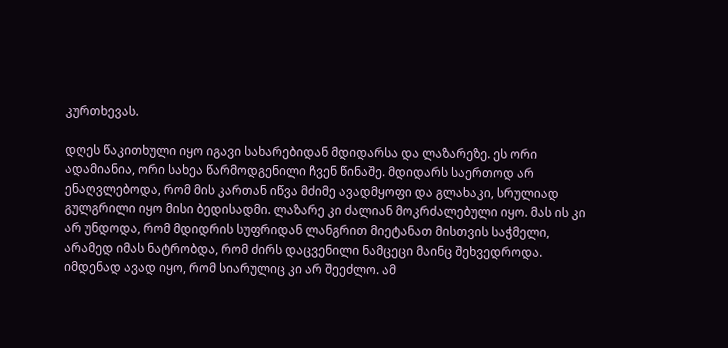კურთხევას.

დღეს წაკითხული იყო იგავი სახარებიდან მდიდარსა და ლაზარეზე. ეს ორი ადამიანია, ორი სახეა წარმოდგენილი ჩვენ წინაშე. მდიდარს საერთოდ არ ენაღვლებოდა, რომ მის კართან იწვა მძიმე ავადმყოფი და გლახაკი, სრულიად გულგრილი იყო მისი ბედისადმი. ლაზარე კი ძალიან მოკრძალებული იყო. მას ის კი არ უნდოდა, რომ მდიდრის სუფრიდან ლანგრით მიეტანათ მისთვის საჭმელი, არამედ იმას ნატრობდა, რომ ძირს დაცვენილი ნამცეცი მაინც შეხვედროდა. იმდენად ავად იყო, რომ სიარულიც კი არ შეეძლო. ამ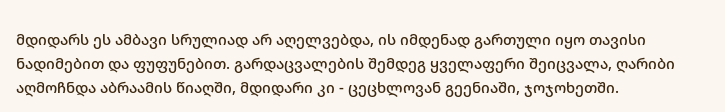მდიდარს ეს ამბავი სრულიად არ აღელვებდა, ის იმდენად გართული იყო თავისი ნადიმებით და ფუფუნებით. გარდაცვალების შემდეგ ყველაფერი შეიცვალა, ღარიბი აღმოჩნდა აბრაამის წიაღში, მდიდარი კი - ცეცხლოვან გეენიაში, ჯოჯოხეთში.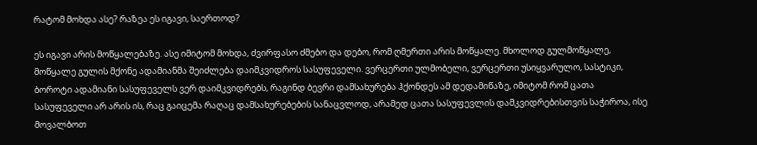რატომ მოხდა ასე? რაზეა ეს იგავი, საერთოდ?

ეს იგავი არის მოწყალებაზე. ასე იმიტომ მოხდა, ძვირფასო ძმებო და დებო, რომ ღმერთი არის მოწყალე. მხოლოდ გულმოწყალე, მოწყალე გულის მქონე ადამიანმა შეიძლება დაიმკვიდროს სასუფეველი. ვერცერთი ულმობელი, ვერცერთი უსიყვარულო, სასტიკი, ბოროტი ადამიანი სასუფეველს ვერ დაიმკვიდრებს, რაგინდ ბევრი დამსახურება ჰქონდეს ამ დედამიწაზე, იმიტომ რომ ცათა სასუფეველი არ არის ის, რაც გაიცემა რაღაც დამსახურებების სანაცვლოდ, არამედ ცათა სასუფევლის დამკვიდრებისთვის საჭიროა, ისე მოვალბოთ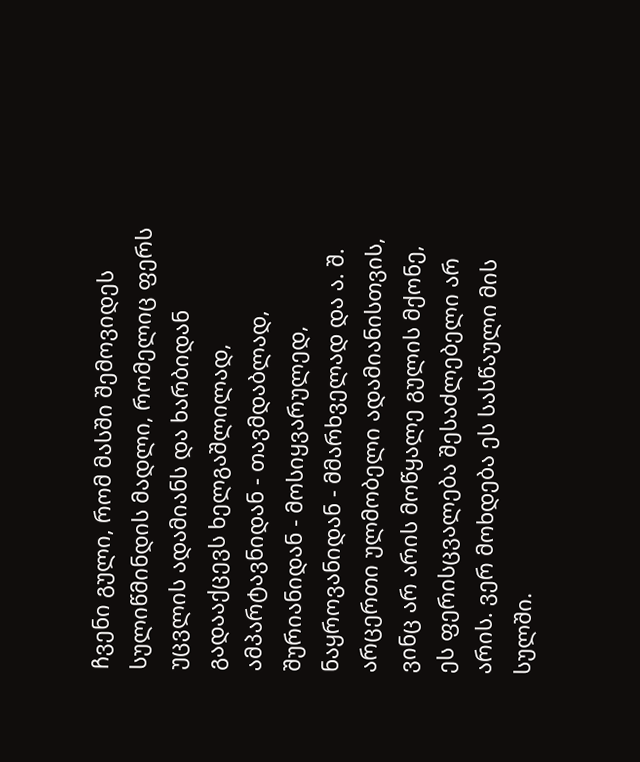ჩვენი გული, რომ მასში შემოვიდეს სულიწმინდის მადლი, რომელიც ფერს უცვლის ადამიანს და ხარბიდან გადააქცევს ხელგაშლილად, ამპარტავნიდან - თავმდაბლად, შურიანიდან - მოსიყვარულედ, ნაყროვანიდან - მმარხველად და ა. შ. არცერთი ულმობელი ადამიანისთვის, ვინც არ არის მოწყალე გულის მქონე, ეს ფერისცვალება შესაძლებელი არ არის. ვერ მოხდება ეს სასწაული მის სულში.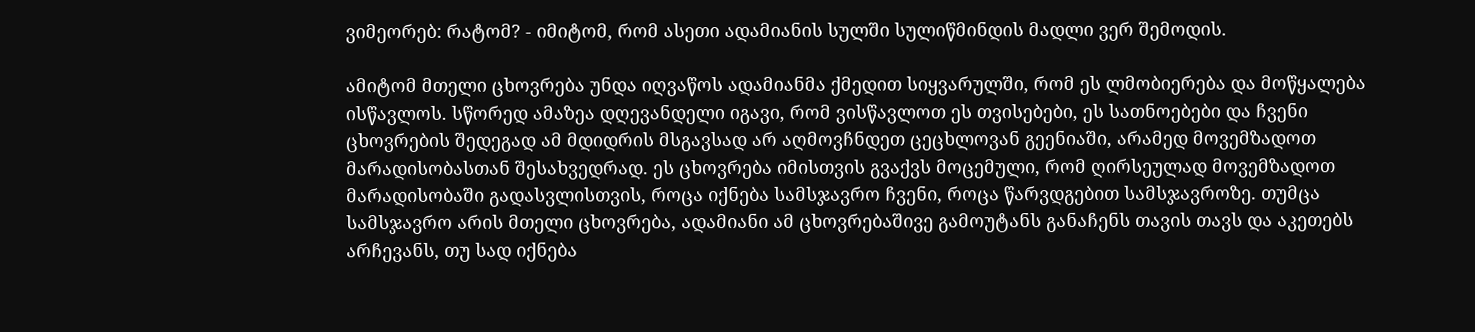ვიმეორებ: რატომ? - იმიტომ, რომ ასეთი ადამიანის სულში სულიწმინდის მადლი ვერ შემოდის.

ამიტომ მთელი ცხოვრება უნდა იღვაწოს ადამიანმა ქმედით სიყვარულში, რომ ეს ლმობიერება და მოწყალება ისწავლოს. სწორედ ამაზეა დღევანდელი იგავი, რომ ვისწავლოთ ეს თვისებები, ეს სათნოებები და ჩვენი ცხოვრების შედეგად ამ მდიდრის მსგავსად არ აღმოვჩნდეთ ცეცხლოვან გეენიაში, არამედ მოვემზადოთ მარადისობასთან შესახვედრად. ეს ცხოვრება იმისთვის გვაქვს მოცემული, რომ ღირსეულად მოვემზადოთ მარადისობაში გადასვლისთვის, როცა იქნება სამსჯავრო ჩვენი, როცა წარვდგებით სამსჯავროზე. თუმცა სამსჯავრო არის მთელი ცხოვრება, ადამიანი ამ ცხოვრებაშივე გამოუტანს განაჩენს თავის თავს და აკეთებს არჩევანს, თუ სად იქნება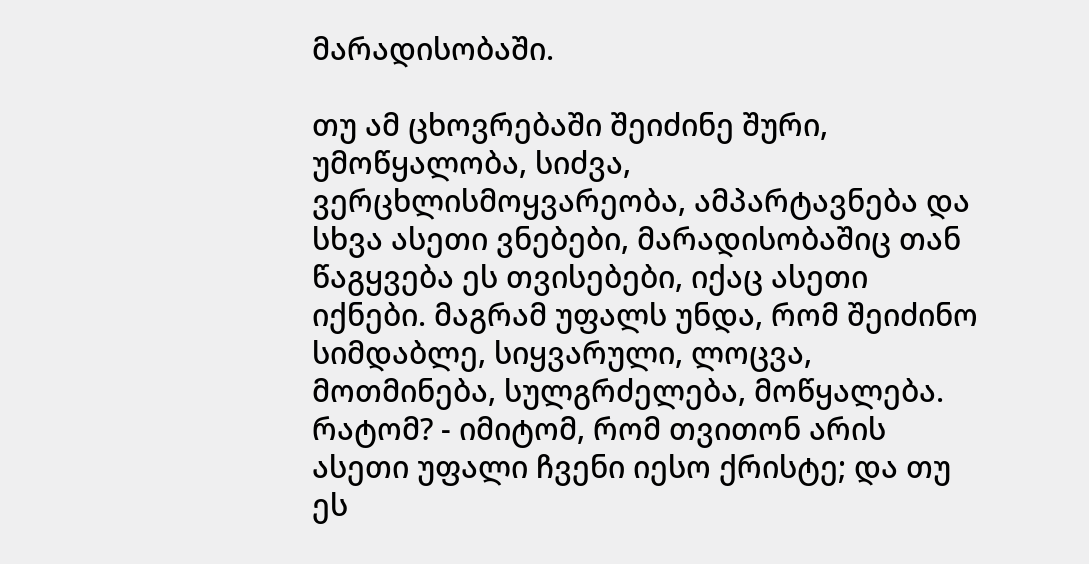მარადისობაში.

თუ ამ ცხოვრებაში შეიძინე შური, უმოწყალობა, სიძვა, ვერცხლისმოყვარეობა, ამპარტავნება და სხვა ასეთი ვნებები, მარადისობაშიც თან წაგყვება ეს თვისებები, იქაც ასეთი იქნები. მაგრამ უფალს უნდა, რომ შეიძინო სიმდაბლე, სიყვარული, ლოცვა, მოთმინება, სულგრძელება, მოწყალება. რატომ? - იმიტომ, რომ თვითონ არის ასეთი უფალი ჩვენი იესო ქრისტე; და თუ ეს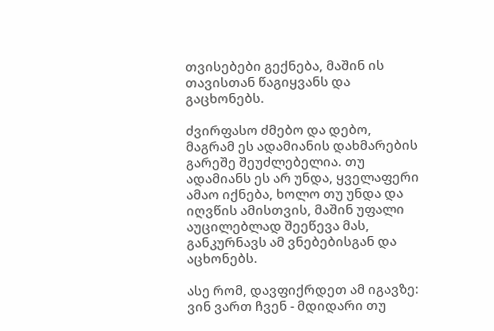თვისებები გექნება, მაშინ ის თავისთან წაგიყვანს და გაცხონებს.

ძვირფასო ძმებო და დებო, მაგრამ ეს ადამიანის დახმარების გარეშე შეუძლებელია. თუ ადამიანს ეს არ უნდა, ყველაფერი ამაო იქნება, ხოლო თუ უნდა და იღვწის ამისთვის, მაშინ უფალი აუცილებლად შეეწევა მას, განკურნავს ამ ვნებებისგან და აცხონებს.

ასე რომ, დავფიქრდეთ ამ იგავზე: ვინ ვართ ჩვენ - მდიდარი თუ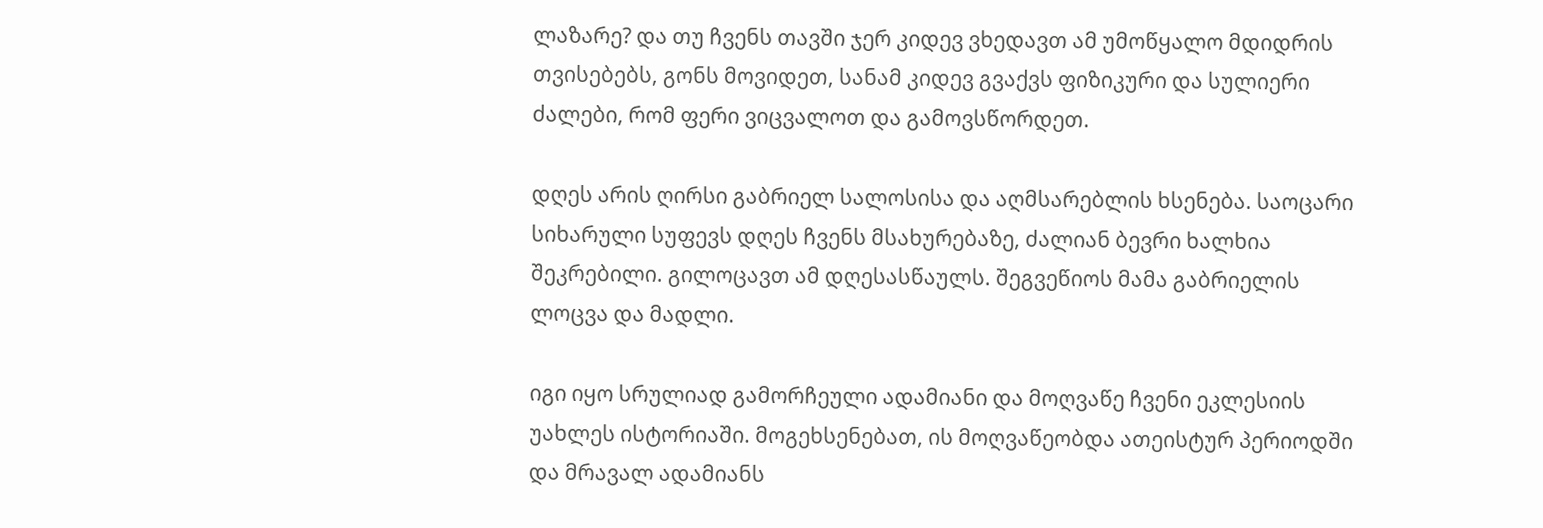ლაზარე? და თუ ჩვენს თავში ჯერ კიდევ ვხედავთ ამ უმოწყალო მდიდრის თვისებებს, გონს მოვიდეთ, სანამ კიდევ გვაქვს ფიზიკური და სულიერი ძალები, რომ ფერი ვიცვალოთ და გამოვსწორდეთ.

დღეს არის ღირსი გაბრიელ სალოსისა და აღმსარებლის ხსენება. საოცარი სიხარული სუფევს დღეს ჩვენს მსახურებაზე, ძალიან ბევრი ხალხია შეკრებილი. გილოცავთ ამ დღესასწაულს. შეგვეწიოს მამა გაბრიელის ლოცვა და მადლი.

იგი იყო სრულიად გამორჩეული ადამიანი და მოღვაწე ჩვენი ეკლესიის უახლეს ისტორიაში. მოგეხსენებათ, ის მოღვაწეობდა ათეისტურ პერიოდში და მრავალ ადამიანს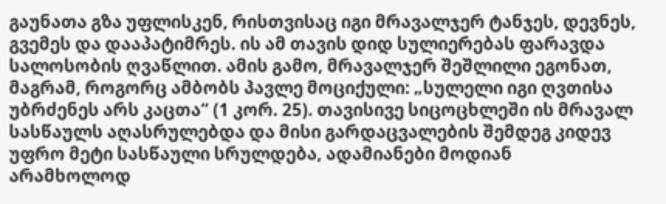გაუნათა გზა უფლისკენ, რისთვისაც იგი მრავალჯერ ტანჯეს, დევნეს, გვემეს და დააპატიმრეს. ის ამ თავის დიდ სულიერებას ფარავდა სალოსობის ღვაწლით. ამის გამო, მრავალჯერ შეშლილი ეგონათ, მაგრამ, როგორც ამბობს პავლე მოციქული: „სულელი იგი ღვთისა უბრძენეს არს კაცთა“ (1 კორ. 25). თავისივე სიცოცხლეში ის მრავალ სასწაულს აღასრულებდა და მისი გარდაცვალების შემდეგ კიდევ უფრო მეტი სასწაული სრულდება, ადამიანები მოდიან არამხოლოდ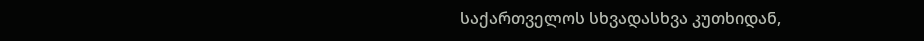საქართველოს სხვადასხვა კუთხიდან,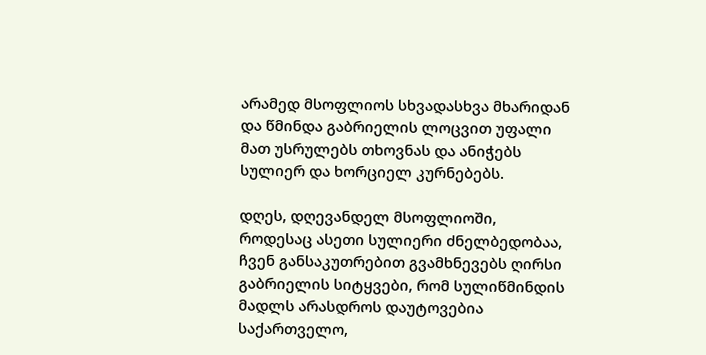არამედ მსოფლიოს სხვადასხვა მხარიდან და წმინდა გაბრიელის ლოცვით უფალი მათ უსრულებს თხოვნას და ანიჭებს სულიერ და ხორციელ კურნებებს.

დღეს, დღევანდელ მსოფლიოში, როდესაც ასეთი სულიერი ძნელბედობაა, ჩვენ განსაკუთრებით გვამხნევებს ღირსი გაბრიელის სიტყვები, რომ სულიწმინდის მადლს არასდროს დაუტოვებია საქართველო,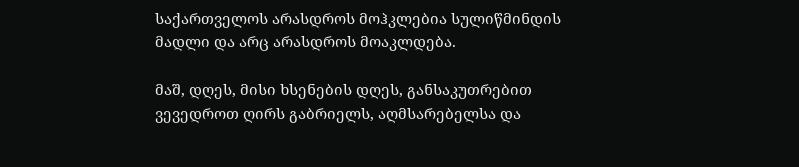საქართველოს არასდროს მოჰკლებია სულიწმინდის მადლი და არც არასდროს მოაკლდება.

მაშ, დღეს, მისი ხსენების დღეს, განსაკუთრებით ვევედროთ ღირს გაბრიელს, აღმსარებელსა და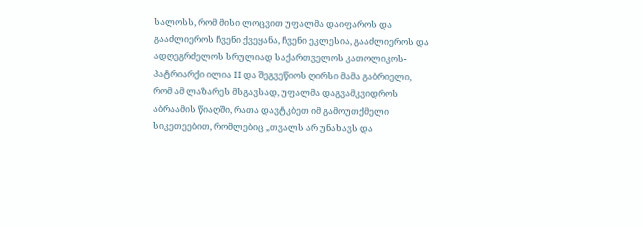სალოსს, რომ მისი ლოცვით უფალმა დაიფაროს და გააძლიეროს ჩვენი ქვეყანა, ჩვენი ეკლესია, გააძლიეროს და ადღეგრძელოს სრულიად საქართველოს კათოლიკოს-პატრიარქი ილია II და შეგვეწიოს ღირსი მამა გაბრიელი, რომ ამ ლაზარეს მსგავსად, უფალმა დაგვამკვიდროს აბრაამის წიაღში, რათა დავტკბეთ იმ გამოუთქმელი სიკეთეებით, რომლებიც „თვალს არ უნახავს და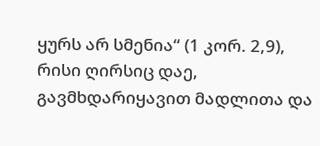ყურს არ სმენია“ (1 კორ. 2,9), რისი ღირსიც დაე, გავმხდარიყავით მადლითა და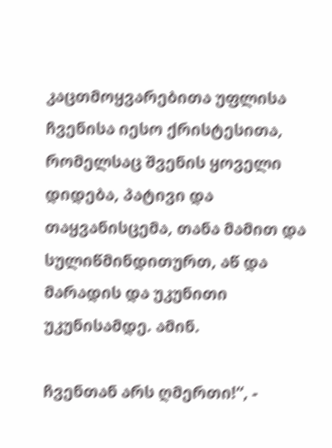კაცთმოყვარებითა უფლისა ჩვენისა იესო ქრისტესითა, რომელსაც შვენის ყოველი დიდება, პატივი და თაყვანისცემა, თანა მამით და სულიწმინდითურთ, აწ და მარადის და უკუნითი უკუნისამდე. ამინ.

ჩვენთან არს ღმერთი!“, -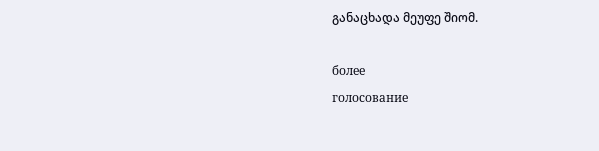განაცხადა მეუფე შიომ.

более
голосование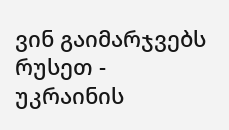ვინ გაიმარჯვებს რუსეთ - უკრაინის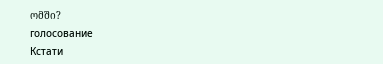ომში?
голосование
Кстати